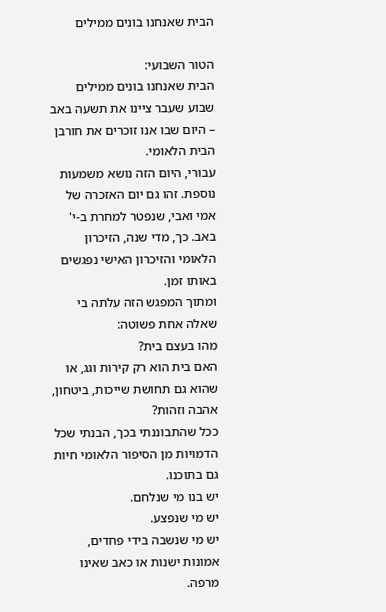הבית שאנחנו בונים ממילים

הטור השבועי:
הבית שאנחנו בונים ממילים
שבוע שעבר ציינו את תשעה באב – היום שבו אנו זוכרים את חורבן הבית הלאומי.
עבורי, היום הזה נושא משמעות נוספת. זהו גם יום האזכרה של אמי ואבי, שנפטר למחרת ב-י' באב. כך, מדי שנה, הזיכרון הלאומי והזיכרון האישי נפגשים באותו זמן.
ומתוך המפגש הזה עלתה בי שאלה אחת פשוטה:
מהו בעצם בית?
האם בית הוא רק קירות וגג, או שהוא גם תחושת שייכות, ביטחון, אהבה וזהות?
ככל שהתבוננתי בכך, הבנתי שכל הדמויות מן הסיפור הלאומי חיות גם בתוכנו.
יש בנו מי שנלחם.
יש מי שנפצע.
יש מי שנשבה בידי פחדים, אמונות ישנות או כאב שאינו מרפה.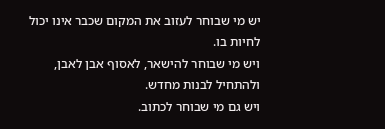יש מי שבוחר לעזוב את המקום שכבר אינו יכול לחיות בו.
ויש מי שבוחר להישאר, לאסוף אבן לאבן, ולהתחיל לבנות מחדש.
ויש גם מי שבוחר לכתוב.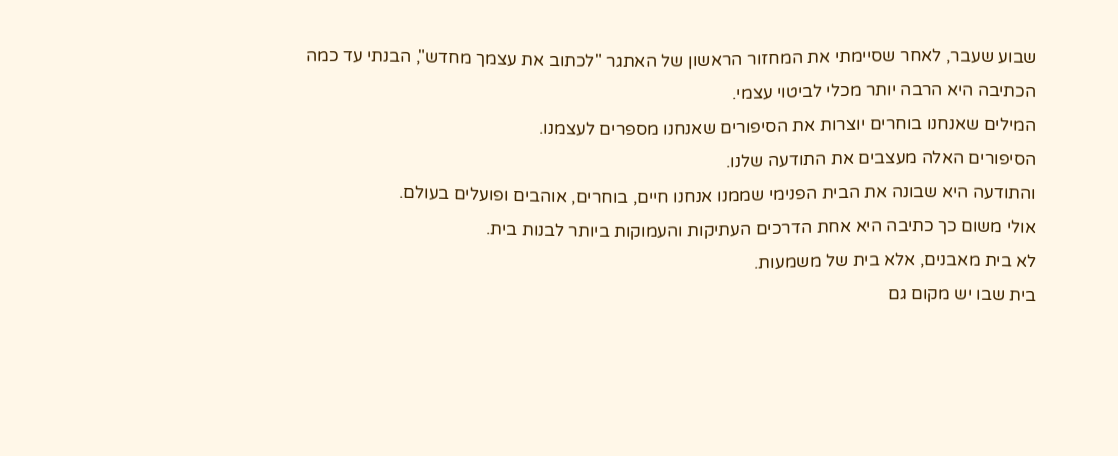שבוע שעבר, לאחר שסיימתי את המחזור הראשון של האתגר "לכתוב את עצמך מחדש", הבנתי עד כמה הכתיבה היא הרבה יותר מכלי לביטוי עצמי.
המילים שאנחנו בוחרים יוצרות את הסיפורים שאנחנו מספרים לעצמנו.
הסיפורים האלה מעצבים את התודעה שלנו.
והתודעה היא שבונה את הבית הפנימי שממנו אנחנו חיים, בוחרים, אוהבים ופועלים בעולם.
אולי משום כך כתיבה היא אחת הדרכים העתיקות והעמוקות ביותר לבנות בית.
לא בית מאבנים, אלא בית של משמעות.
בית שבו יש מקום גם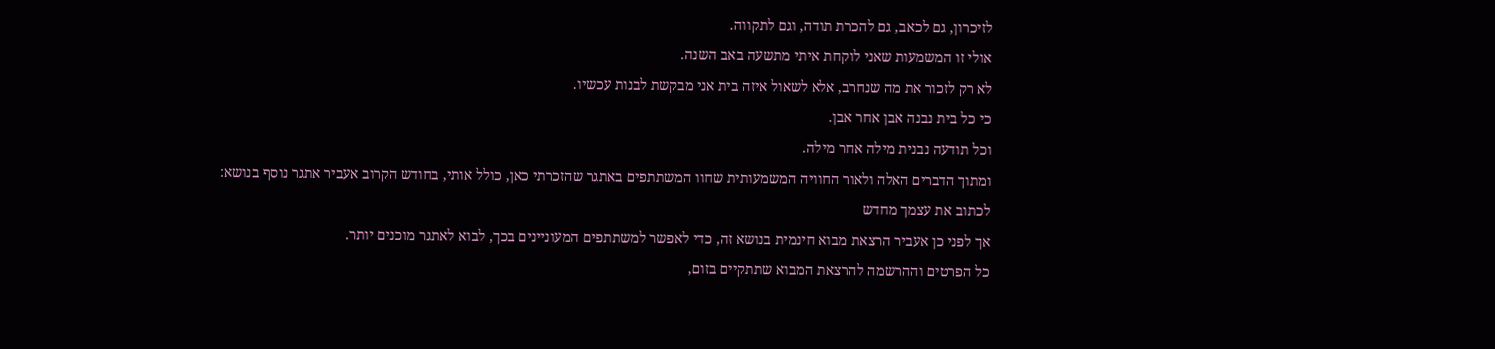לזיכרון, גם לכאב, גם להכרת תודה, וגם לתקווה.
אולי זו המשמעות שאני לוקחת איתי מתשעה באב השנה.
לא רק לזכור את מה שנחרב, אלא לשאול איזה בית אני מבקשת לבנות עכשיו.
כי כל בית נבנה אבן אחר אבן.
וכל תודעה נבנית מילה אחר מילה.
ומתוך הדברים האלה ולאור החוויה המשמעותית שחוו המשתתפים באתגר שהזכרתי כאן, כולל אותי, בחודש הקרוב אעביר אתגר נוסף בנושא:
לכתוב את עצמך מחדש
אך לפני כן אעביר הרצאת מבוא חינמית בנושא זה, כדי לאפשר למשתתפים המעוניינים בכך, לבוא לאתגר מוכנים יותר.
כל הפרטים וההרשמה להרצאת המבוא שתתקיים בזום,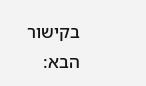בקישור הבא: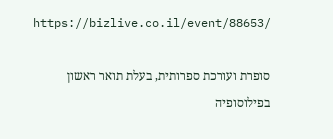https://bizlive.co.il/event/88653/

סופרת ועורכת ספרותית, בעלת תואר ראשון בפילוסופיה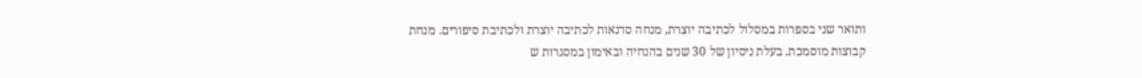ותואר שני בספרות במסלול לכתיבה יוצרת, מנחה סדנאות לכתיבה יוצרת ולכתיבת סיפורים. מנחת קבוצות מוסמכת. בעלת ניסיון של 30 שנים בהנחיה ובאימון במסגרות ש